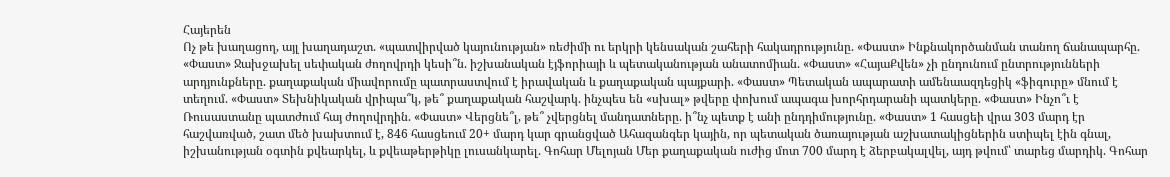Հայերեն
Ոչ թե խաղացող, այլ խաղադաշտ. «պատվիրված կայունության» ռեժիմի ու երկրի կենսական շահերի հակադրությունը. «Փաստ» Ինքնակործանման տանող ճանապարհը. «Փաստ» Ջախջախել սեփական ժողովրդի կեսի՞ն. իշխանական էյֆորիայի և պետականության անատոմիան. «Փաստ» «ՀայաՔվեն» չի ընդունում ընտրությունների արդյունքները. քաղաքական միավորումը պատրաստվում է իրավական և քաղաքական պայքարի. «Փաստ» Պետական ապարատի ամենաազդեցիկ «ֆիգուրը» մնում է տեղում. «Փաստ» Տեխնիկական վրիպա՞կ, թե՞ քաղաքական հաշվարկ. ինչպես են «սխալ» թվերը փոխում ապագա խորհրդարանի պատկերը. «Փաստ» Ինչո՞ւ է Ռուսաստանը պատժում հայ ժողովրդին. «Փաստ» Վերցնե՞լ, թե՞ չվերցնել մանդատները. ի՞նչ պետք է անի ընդդիմությունը. «Փաստ» 1 հասցեի վրա 303 մարդ էր հաշվառված, շատ մեծ խախտում է, 846 հասցեում 20+ մարդ կար գրանցված Ահազանգեր կային, որ պետական ծառայության աշխատակիցներին ստիպել էին գնալ, իշխանության օգտին քվեարկել, և քվեաթերթիկը լուսանկարել. Գոհար Մելոյան Մեր քաղաքական ուժից մոտ 700 մարդ է ձերբակալվել, այդ թվում՝ տարեց մարդիկ. Գոհար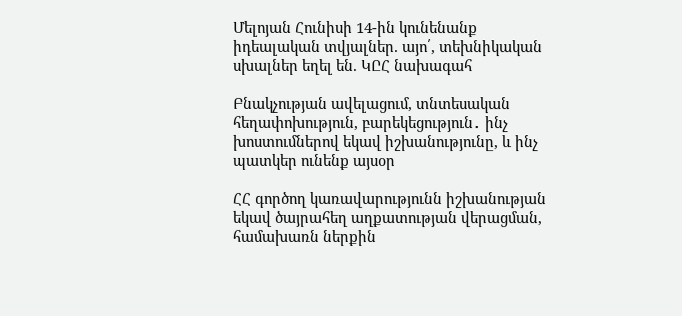Մելոյան Հունիսի 14-ին կունենանք իդեալական տվյալներ. այո՛, տեխնիկական սխալներ եղել են. ԿԸՀ նախագահ

Բնակչության ավելացում, տնտեսական հեղափոխություն, բարեկեցություն․ ինչ խոստումներով եկավ իշխանությունը, և ինչ պատկեր ունենք այսօր

ՀՀ գործող կառավարությունն իշխանության եկավ ծայրահեղ աղքատության վերացման, համախառն ներքին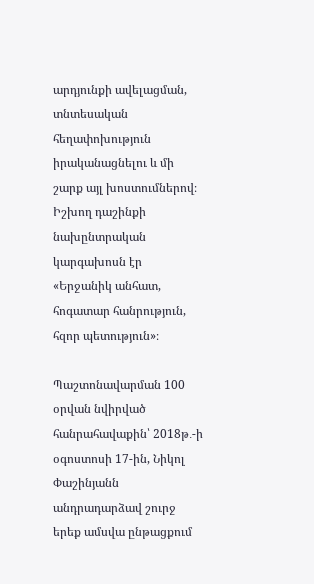արդյունքի ավելացման, տնտեսական հեղափոխություն իրականացնելու և մի շարք այլ խոստումներով։ Իշխող դաշինքի նախընտրական կարգախոսն էր «Երջանիկ անհատ, հոգատար հանրություն, հզոր պետություն»։

Պաշտոնավարման 100 օրվան նվիրված հանրահավաքին՝ 2018թ․-ի օգոստոսի 17-ին, Նիկոլ Փաշինյանն անդրադարձավ շուրջ երեք ամսվա ընթացքում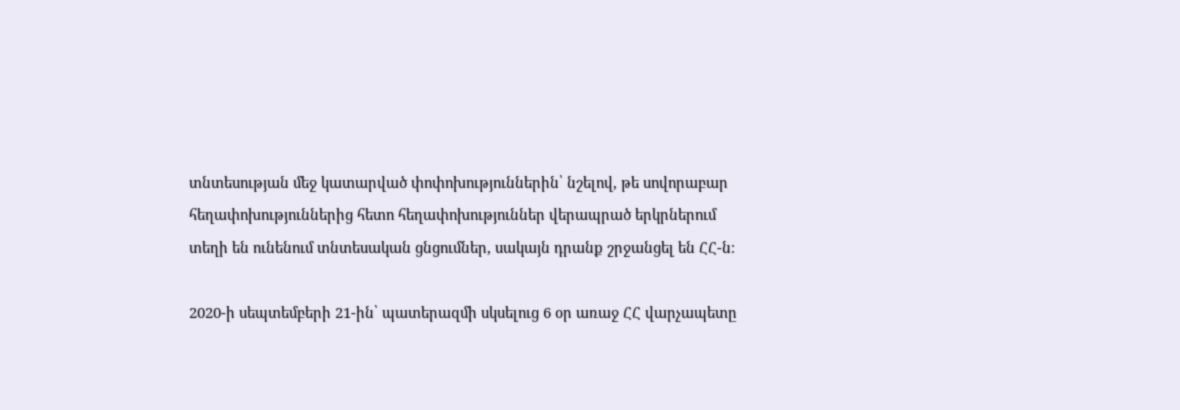տնտեսության մեջ կատարված փոփոխություններին՝ նշելով, թե սովորաբար հեղափոխություններից հետո հեղափոխություններ վերապրած երկրներում տեղի են ունենում տնտեսական ցնցումներ, սակայն դրանք շրջանցել են ՀՀ-ն։

2020-ի սեպտեմբերի 21-ին՝ պատերազմի սկսելուց 6 օր առաջ ՀՀ վարչապետը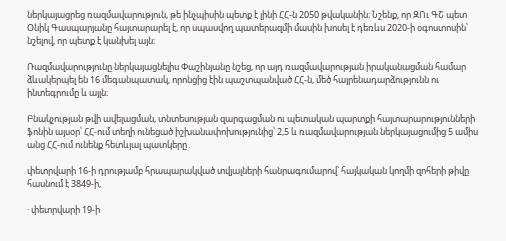ներկայացրեց ռազմավարություն, թե ինչպիսին պետք է լինի ՀՀ-ն 2050 թվականին։ Նշենք, որ ԶՈւ ԳՇ պետ Օնիկ Գասպարյանը հայտարարել է, որ սպասվող պատերազմի մասին խոսել է դեռևս 2020-ի օգոստոսին՝ նշելով, որ պետք է կանխել այն։

Ռազմավարությունը ներկայացնելիս Փաշինյանը նշեց, որ այդ ռազմավարության իրականացման համար ձևակերպել են 16 մեգանպատակ, որոնցից էին պաշտպանված ՀՀ-ն, մեծ հայրենադարձությունն ու ինտեգրումը և այլն։

Բնակչության թվի ավելացման, տնտեսության զարգացման ու պետական պարտքի հայտարարությունների ֆոնին այսօր՝ ՀՀ-ում տեղի ունեցած իշխանափոխությունից՝ 2,5 և ռազմավարության ներկայացումից 5 ամիս անց ՀՀ-ում ունենք հետևյալ պատկերը․

փետրվարի 16-ի դրությամբ հրապարակված տվյալների հանրագումարով՝ հայկական կողմի զոհերի թիվը հասնում է 3849-ի,

· փետրվարի 19-ի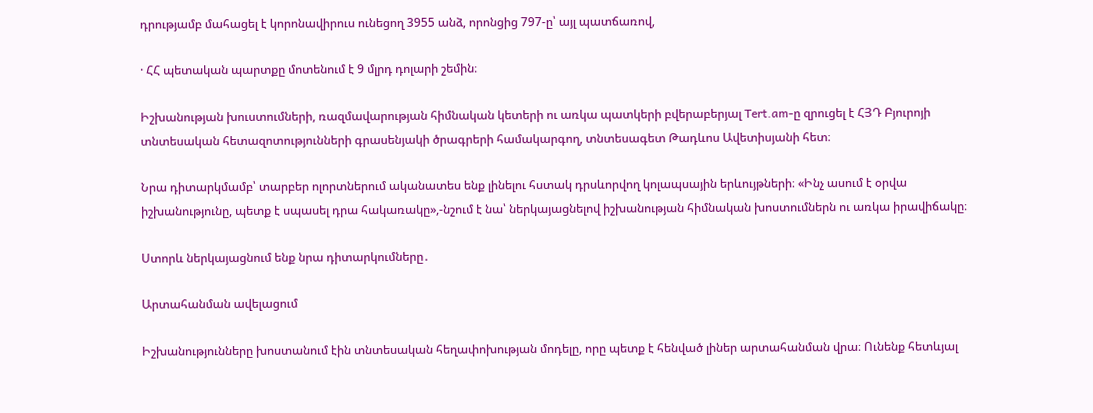դրությամբ մահացել է կորոնավիրուս ունեցող 3955 անձ, որոնցից 797-ը՝ այլ պատճառով,

· ՀՀ պետական պարտքը մոտենում է 9 մլրդ դոլարի շեմին։

Իշխանության խուստումների, ռազմավարության հիմնական կետերի ու առկա պատկերի բվերաբերյալ Tert.am-ը զրուցել է ՀՅԴ Բյուրոյի տնտեսական հետազոտությունների գրասենյակի ծրագրերի համակարգող, տնտեսագետ Թադևոս Ավետիսյանի հետ։

Նրա դիտարկմամբ՝ տարբեր ոլորտներում ականատես ենք լինելու հստակ դրսևորվող կոլապսային երևույթների։ «Ինչ ասում է օրվա իշխանությունը, պետք է սպասել դրա հակառակը»,-նշում է նա՝ ներկայացնելով իշխանության հիմնական խոստումներն ու առկա իրավիճակը։

Ստորև ներկայացնում ենք նրա դիտարկումները․

Արտահանման ավելացում

Իշխանությունները խոստանում էին տնտեսական հեղափոխության մոդելը, որը պետք է հենված լիներ արտահանման վրա։ Ունենք հետևյալ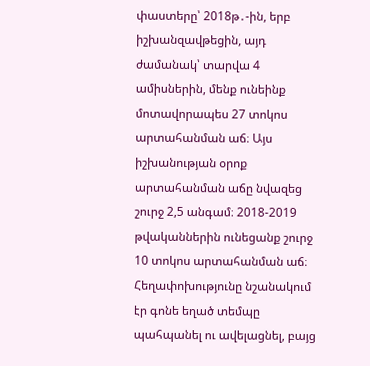փաստերը՝ 2018թ․-ին, երբ իշխանզավթեցին, այդ ժամանակ՝ տարվա 4 ամիսներին, մենք ունեինք մոտավորապես 27 տոկոս արտահանման աճ։ Այս իշխանության օրոք արտահանման աճը նվազեց շուրջ 2,5 անգամ։ 2018-2019 թվականներին ունեցանք շուրջ 10 տոկոս արտահանման աճ։ Հեղափոխությունը նշանակում էր գոնե եղած տեմպը պահպանել ու ավելացնել, բայց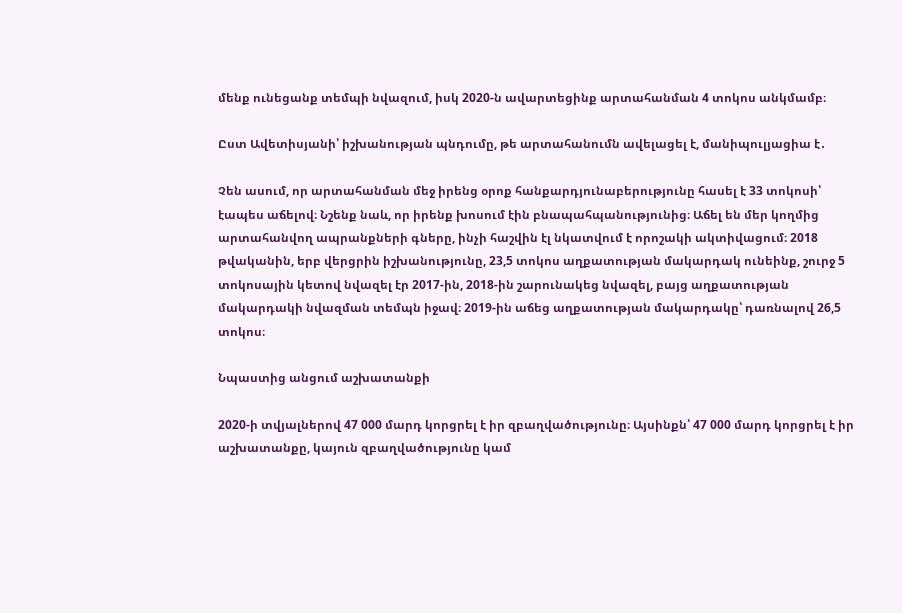մենք ունեցանք տեմպի նվազում, իսկ 2020-ն ավարտեցինք արտահանման 4 տոկոս անկմամբ։

Ըստ Ավետիսյանի՝ իշխանության պնդումը, թե արտահանումն ավելացել է, մանիպուլյացիա է․

Չեն ասում, որ արտահանման մեջ իրենց օրոք հանքարդյունաբերությունը հասել է 33 տոկոսի՝ էապես աճելով։ Նշենք նաև, որ իրենք խոսում էին բնապահպանությունից։ Աճել են մեր կողմից արտահանվող ապրանքների գները, ինչի հաշվին էլ նկատվում է որոշակի ակտիվացում։ 2018 թվականին, երբ վերցրին իշխանությունը, 23,5 տոկոս աղքատության մակարդակ ունեինք, շուրջ 5 տոկոսային կետով նվազել էր 2017-ին, 2018-ին շարունակեց նվազել, բայց աղքատության մակարդակի նվազման տեմպն իջավ։ 2019-ին աճեց աղքատության մակարդակը՝ դառնալով 26,5 տոկոս։

Նպաստից անցում աշխատանքի

2020-ի տվյալներով 47 000 մարդ կորցրել է իր զբաղվածությունը։ Այսինքն՝ 47 000 մարդ կորցրել է իր աշխատանքը, կայուն զբաղվածությունը կամ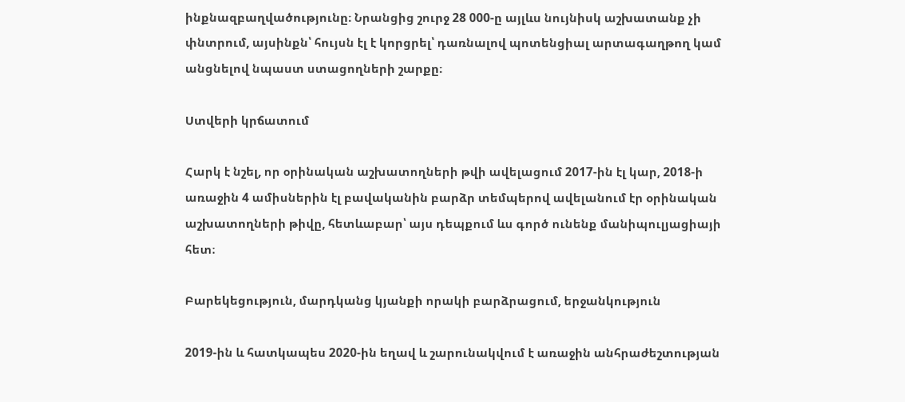ինքնազբաղվածությունը։ Նրանցից շուրջ 28 000-ը այլևս նույնիսկ աշխատանք չի փնտրում, այսինքն՝ հույսն էլ է կորցրել՝ դառնալով պոտենցիալ արտագաղթող կամ անցնելով նպաստ ստացողների շարքը։

Ստվերի կրճատում

Հարկ է նշել, որ օրինական աշխատողների թվի ավելացում 2017-ին էլ կար, 2018-ի առաջին 4 ամիսներին էլ բավականին բարձր տեմպերով ավելանում էր օրինական աշխատողների թիվը, հետևաբար՝ այս դեպքում ևս գործ ունենք մանիպուլյացիայի հետ։

Բարեկեցություն, մարդկանց կյանքի որակի բարձրացում, երջանկություն

2019-ին և հատկապես 2020-ին եղավ և շարունակվում է առաջին անհրաժեշտության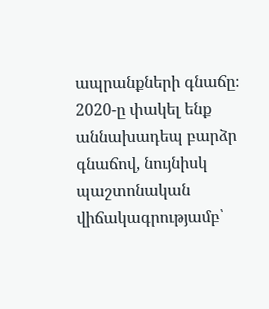ապրանքների գնաճը։ 2020-ը փակել ենք աննախադեպ բարձր գնաճով, նույնիսկ պաշտոնական վիճակագրությամբ՝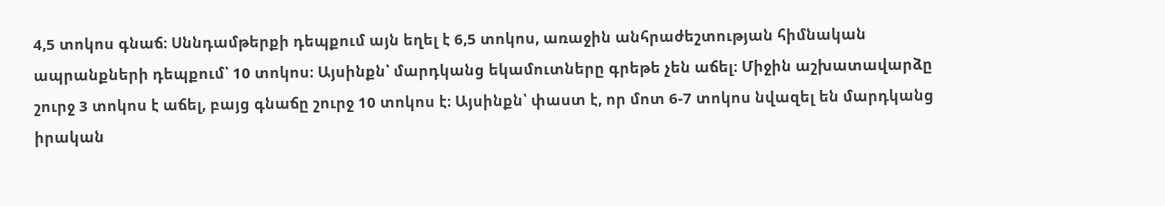4,5 տոկոս գնաճ։ Սննդամթերքի դեպքում այն եղել է 6,5 տոկոս, առաջին անհրաժեշտության հիմնական ապրանքների դեպքում՝ 10 տոկոս։ Այսինքն՝ մարդկանց եկամուտները գրեթե չեն աճել։ Միջին աշխատավարձը շուրջ 3 տոկոս է աճել, բայց գնաճը շուրջ 10 տոկոս է։ Այսինքն՝ փաստ է, որ մոտ 6-7 տոկոս նվազել են մարդկանց իրական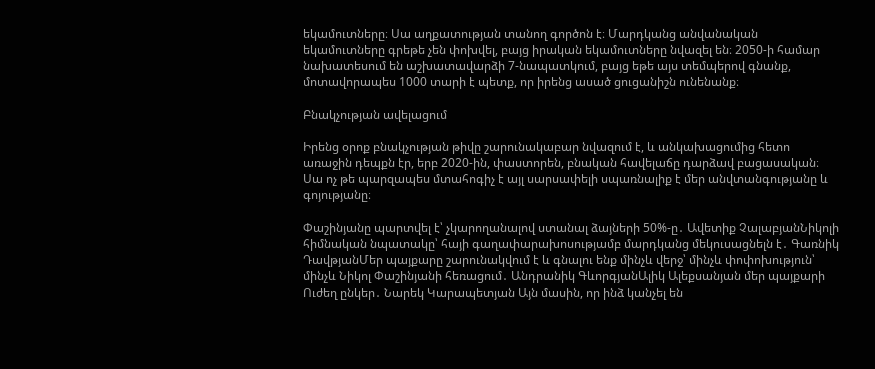եկամուտները։ Սա աղքատության տանող գործոն է։ Մարդկանց անվանական եկամուտները գրեթե չեն փոխվել, բայց իրական եկամուտները նվազել են։ 2050-ի համար նախատեսում են աշխատավարձի 7-նապատկում, բայց եթե այս տեմպերով գնանք, մոտավորապես 1000 տարի է պետք, որ իրենց ասած ցուցանիշն ունենանք։

Բնակչության ավելացում

Իրենց օրոք բնակչության թիվը շարունակաբար նվազում է, և անկախացումից հետո առաջին դեպքն էր, երբ 2020-ին, փաստորեն, բնական հավելաճը դարձավ բացասական։ Սա ոչ թե պարզապես մտահոգիչ է այլ սարսափելի սպառնալիք է մեր անվտանգությանը և գոյությանը։

Փաշինյանը պարտվել է՝ չկարողանալով ստանալ ձայների 50%-ը․ Ավետիք ՉալաբյանՆիկոլի հիմնական նպատակը՝ հայի գաղափարախոսությամբ մարդկանց մեկուսացնելն է․ Գառնիկ ԴավթյանՄեր պայքարը շարունակվում է և գնալու ենք մինչև վերջ՝ մինչև փոփոխություն՝ մինչև Նիկոլ Փաշինյանի հեռացում․ Անդրանիկ ԳևորգյանԱլիկ Ալեքսանյան մեր պայքարի Ուժեղ ընկեր․ Նարեկ Կարապետյան Այն մասին, որ ինձ կանչել են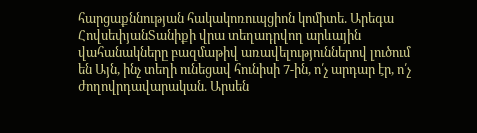հարցաքննության հակակոռուպցիոն կոմիտե. Արեգա ՀովսեփյանՏանիքի վրա տեղադրվող արևային վահանակները բազմաթիվ առավելություններով լուծում են Այն, ինչ տեղի ունեցավ հունիսի 7-ին, ո՛չ արդար էր, ո՛չ ժողովրդավարական. Արսեն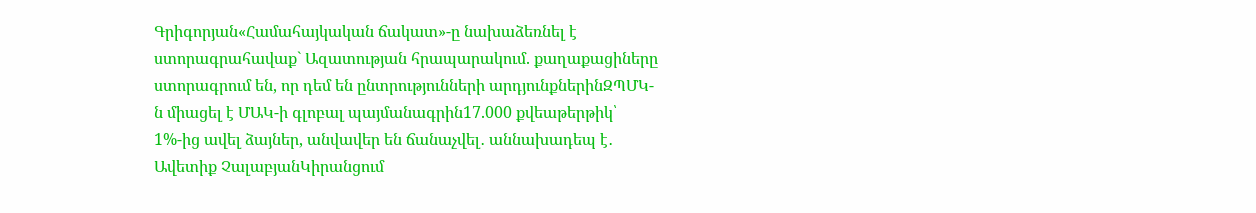Գրիգորյան«Համահայկական ճակատ»-ը նախաձեռնել է ստորագրահավաք` Ազատության հրապարակում. քաղաքացիները ստորագրում են, որ դեմ են ընտրությունների արդյունքներինԶՊՄԿ-ն միացել է ՄԱԿ-ի գլոբալ պայմանագրին17.000 քվեաթերթիկ՝ 1%-ից ավել ձայներ, անվավեր են ճանաչվել․ աննախադեպ է․ Ավետիք ՉալաբյանԿիրանցում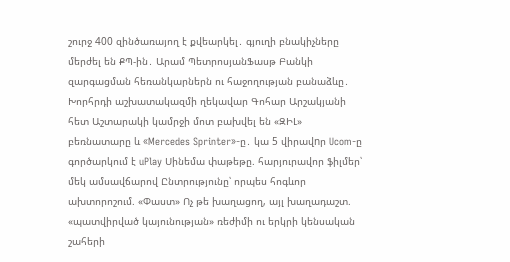շուրջ 400 զինծառայող է քվեարկել․ գյուղի բնակիչները մերժել են ՔՊ-ին․ Արամ ՊետրոսյանՖասթ Բանկի զարգացման հեռանկարներն ու հաջողության բանաձևը․ Խորհրդի աշխատակազմի ղեկավար Գոհար Արշակյանի հետ Աշտարակի կամրջի մոտ բախվել են «ԶԻԼ» բեռնատարը և «Mercedes Sprinter»-ը․ կա 5 վիրավnր Ucom-ը գործարկում է uPlay Սինեմա փաթեթը. հարյուրավոր ֆիլմեր՝ մեկ ամսավճարով Ընտրությունը՝ որպես հոգևոր ախտորոշում. «Փաստ» Ոչ թե խաղացող, այլ խաղադաշտ. «պատվիրված կայունության» ռեժիմի ու երկրի կենսական շահերի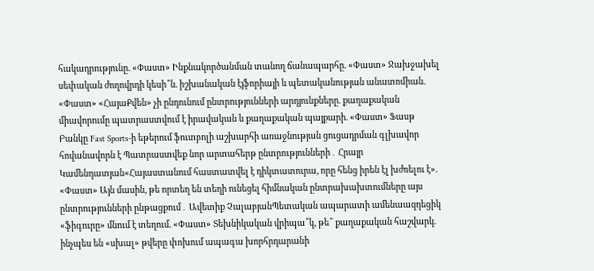հակադրությունը. «Փաստ» Ինքնակործանման տանող ճանապարհը. «Փաստ» Ջախջախել սեփական ժողովրդի կեսի՞ն. իշխանական էյֆորիայի և պետականության անատոմիան. «Փաստ» «ՀայաՔվեն» չի ընդունում ընտրությունների արդյունքները. քաղաքական միավորումը պատրաստվում է իրավական և քաղաքական պայքարի. «Փաստ» Ֆասթ Բանկը Fast Sports-ի եթերում ֆուտբոլի աշխարհի առաջնության ցուցադրման գլխավոր հովանավորն է Պատրաստվեք նոր արտահերթ ընտրությունների․ Հրայր Կամենդատյան«Հայաստանում հաստատվել է դիկտատուրա, որը հենց իրեն էլ խժռելու է». «Փաստ» Այն մասին, թե որտեղ են տեղի ունեցել հիմնական ընտրախախտումները այս ընտրությունների ընթացքում․ Ավետիք ՉալաբյանՊետական ապարատի ամենաազդեցիկ «ֆիգուրը» մնում է տեղում. «Փաստ» Տեխնիկական վրիպա՞կ, թե՞ քաղաքական հաշվարկ. ինչպես են «սխալ» թվերը փոխում ապագա խորհրդարանի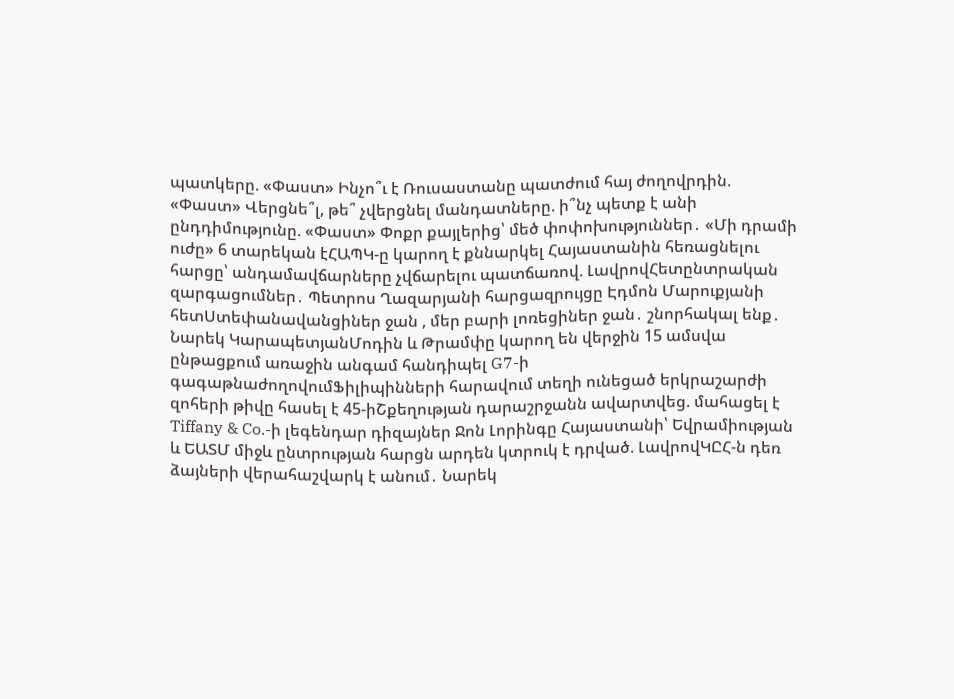պատկերը. «Փաստ» Ինչո՞ւ է Ռուսաստանը պատժում հայ ժողովրդին. «Փաստ» Վերցնե՞լ, թե՞ չվերցնել մանդատները. ի՞նչ պետք է անի ընդդիմությունը. «Փաստ» Փոքր քայլերից՝ մեծ փոփոխություններ․ «Մի դրամի ուժը» 6 տարեկան էՀԱՊԿ-ը կարող է քննարկել Հայաստանին հեռացնելու հարցը՝ անդամավճարները չվճարելու պատճառով. ԼավրովՀետընտրական զարգացումներ․ Պետրոս Ղազարյանի հարցազրույցը Էդմոն Մարուքյանի հետՍտեփանավանցիներ ջան , մեր բարի լոռեցիներ ջան․ շնորհակալ ենք․ Նարեկ ԿարապետյանՄոդին և Թրամփը կարող են վերջին 15 ամսվա ընթացքում առաջին անգամ հանդիպել G7-ի գագաթնաժողովումՖիլիպինների հարավում տեղի ունեցած երկրաշարժի զոհերի թիվը հասել է 45-իՇքեղության դարաշրջանն ավարտվեց. մահացել է Tiffany & Co.-ի լեգենդար դիզայներ Ջոն Լորինգը Հայաստանի՝ Եվրամիության և ԵԱՏՄ միջև ընտրության հարցն արդեն կտրուկ է դրված. ԼավրովԿԸՀ-ն դեռ ձայների վերահաշվարկ է անում․ Նարեկ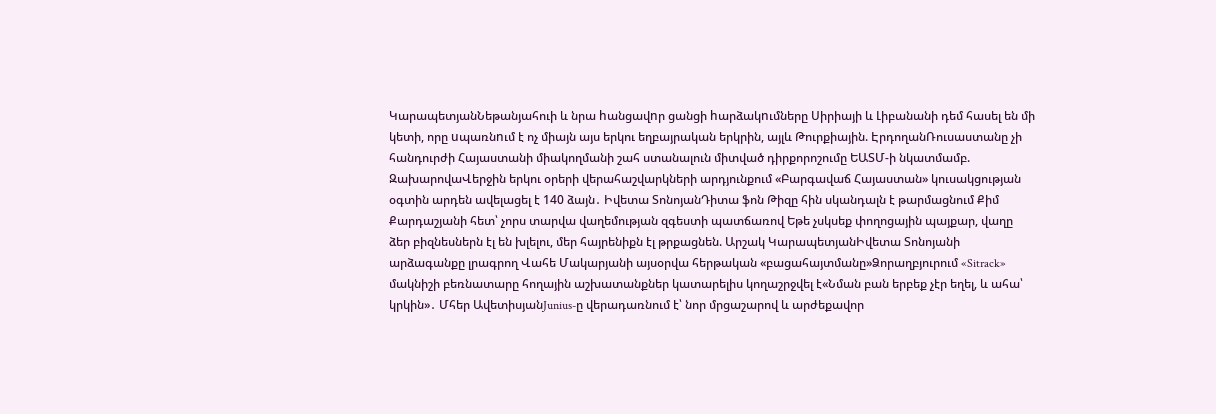ԿարապետյանՆեթանյահուի և նրա hանցավnր ցանցի hարձակnւմները Սիրիայի և Լիբանանի դեմ հասել են մի կետի, որը uպառնnւմ է ոչ միայն այս երկու եղբայրական երկրին, այլև Թուրքիային. ԷրդողանՌուսաստանը չի հանդուրժի Հայաստանի միակողմանի շահ ստանալուն միտված դիրքորոշումը ԵԱՏՄ-ի նկատմամբ. ԶախարովաՎերջին երկու օրերի վերահաշվարկների արդյունքում «Բարգավաճ Հայաստան» կուսակցության օգտին արդեն ավելացել է 140 ձայն․ Իվետա ՏոնոյանԴիտա ֆոն Թիզը հին սկանդալն է թարմացնում Քիմ Քարդաշյանի հետ՝ չորս տարվա վաղեմության զգեստի պատճառով Եթե չսկսեք փողոցային պայքար, վաղը ձեր բիզնեսներն էլ են խլելու, մեր հայրենիքն էլ թրքացնեն. Արշակ ԿարապետյանԻվետա Տոնոյանի արձագանքը լրագրող Վահե Մակարյանի այսօրվա հերթական «բացահայտմանը»Ձորաղբյուրում «Sitrack» մակնիշի բեռնատարը հողային աշխատանքներ կատարելիս կողաշրջվել է«Նման բան երբեք չէր եղել, և ահա՝ կրկին»․ Մհեր ԱվետիսյանJunius-ը վերադառնում է՝ նոր մրցաշարով և արժեքավոր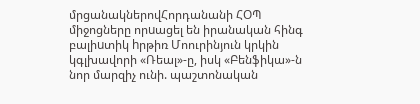մրցանակներովՀորդանանի ՀՕՊ միջոցները որuացել են իրանական հինգ բալիuտիկ hրթիռ Մոուրինյուն կրկին կգլխավորի «Ռեալ»-ը, իսկ «Բենֆիկա»-ն նոր մարզիչ ունի. պաշտոնական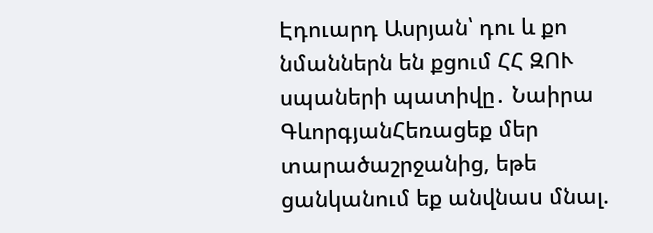Էդուարդ Ասրյան՝ դու և քո նմաններն են քցում ՀՀ ԶՈՒ սպաների պատիվը․ Նաիրա ԳևորգյանՀեռացեք մեր տարածաշրջանից, եթե ցանկանում եք անվնաu մնալ.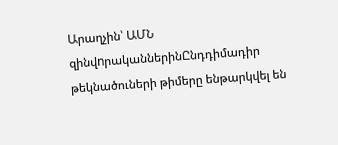Արաղչին՝ ԱՄՆ զինվnրականներինԸնդդիմադիր թեկնածուների թիմերը ենթարկվել են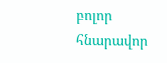բոլոր հնարավոր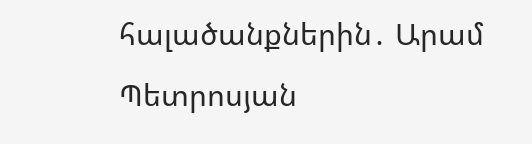հալածանքներին․ Արամ Պետրոսյան